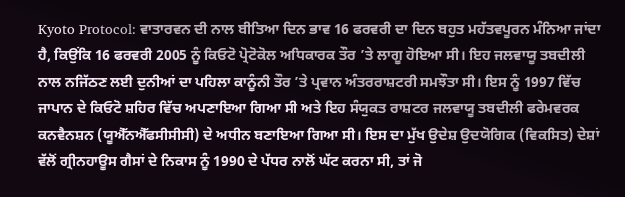Kyoto Protocol: ਵਾਤਾਰਵਨ ਦੀ ਨਾਲ ਬੀਤਿਆ ਦਿਨ ਭਾਵ 16 ਫਰਵਰੀ ਦਾ ਦਿਨ ਬਹੁਤ ਮਹੱਤਵਪੂਰਨ ਮੰਨਿਆ ਜਾਂਦਾ ਹੈ, ਕਿਉਂਕਿ 16 ਫਰਵਰੀ 2005 ਨੂੰ ਕਿਓਟੋ ਪ੍ਰੋਟੋਕੋਲ ਅਧਿਕਾਰਕ ਤੌਰ ’ਤੇ ਲਾਗੂ ਹੋਇਆ ਸੀ। ਇਹ ਜਲਵਾਯੂ ਤਬਦੀਲੀ ਨਾਲ ਨਜਿੱਠਣ ਲਈ ਦੁਨੀਆਂ ਦਾ ਪਹਿਲਾ ਕਾਨੂੰਨੀ ਤੌਰ ’ਤੇ ਪ੍ਰਵਾਨ ਅੰਤਰਰਾਸ਼ਟਰੀ ਸਮਝੌਤਾ ਸੀ। ਇਸ ਨੂੰ 1997 ਵਿੱਚ ਜਾਪਾਨ ਦੇ ਕਿਓਟੋ ਸ਼ਹਿਰ ਵਿੱਚ ਅਪਣਾਇਆ ਗਿਆ ਸੀ ਅਤੇ ਇਹ ਸੰਯੁਕਤ ਰਾਸ਼ਟਰ ਜਲਵਾਯੂ ਤਬਦੀਲੀ ਫਰੇਮਵਰਕ ਕਨਵੈਨਸ਼ਨ (ਯੂਐੱਨਐੱਫਸੀਸੀਸੀ) ਦੇ ਅਧੀਨ ਬਣਾਇਆ ਗਿਆ ਸੀ। ਇਸ ਦਾ ਮੁੱਖ ਉਦੇਸ਼ ਉਦਯੋਗਿਕ (ਵਿਕਸਿਤ) ਦੇਸ਼ਾਂ ਵੱਲੋਂ ਗ੍ਰੀਨਹਾਊਸ ਗੈਸਾਂ ਦੇ ਨਿਕਾਸ ਨੂੰ 1990 ਦੇ ਪੱਧਰ ਨਾਲੋਂ ਘੱਟ ਕਰਨਾ ਸੀ, ਤਾਂ ਜੋ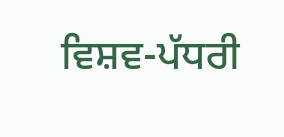ਵਿਸ਼ਵ-ਪੱਧਰੀ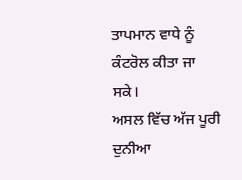ਤਾਪਮਾਨ ਵਾਧੇ ਨੂੰ ਕੰਟਰੋਲ ਕੀਤਾ ਜਾ ਸਕੇ।
ਅਸਲ ਵਿੱਚ ਅੱਜ ਪੂਰੀ ਦੁਨੀਆ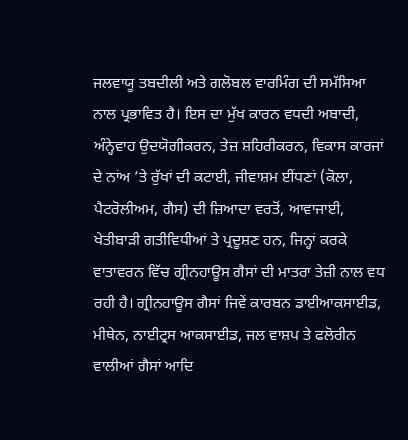ਜਲਵਾਯੂ ਤਬਦੀਲੀ ਅਤੇ ਗਲੋਬਲ ਵਾਰਮਿੰਗ ਦੀ ਸਮੱਸਿਆ ਨਾਲ ਪ੍ਰਭਾਵਿਤ ਹੈ। ਇਸ ਦਾ ਮੁੱਖ ਕਾਰਨ ਵਧਦੀ ਅਬਾਦੀ, ਅੰਨ੍ਹੇਵਾਹ ਉਦਯੋਗੀਕਰਨ, ਤੇਜ਼ ਸ਼ਹਿਰੀਕਰਨ, ਵਿਕਾਸ ਕਾਰਜਾਂ ਦੇ ਨਾਂਅ ’ਤੇ ਰੁੱਖਾਂ ਦੀ ਕਟਾਈ, ਜੀਵਾਸ਼ਮ ਈਂਧਣਾਂ (ਕੋਲਾ, ਪੈਟਰੋਲੀਅਮ, ਗੈਸ) ਦੀ ਜ਼ਿਆਦਾ ਵਰਤੋਂ, ਆਵਾਜਾਈ, ਖੇਤੀਬਾੜੀ ਗਤੀਵਿਧੀਆਂ ਤੇ ਪ੍ਰਦੂਸ਼ਣ ਹਨ, ਜਿਨ੍ਹਾਂ ਕਰਕੇ ਵਾਤਾਵਰਨ ਵਿੱਚ ਗ੍ਰੀਨਹਾਊਸ ਗੈਸਾਂ ਦੀ ਮਾਤਰਾ ਤੇਜ਼ੀ ਨਾਲ ਵਧ ਰਹੀ ਹੈ। ਗ੍ਰੀਨਹਾਊਸ ਗੈਸਾਂ ਜਿਵੇਂ ਕਾਰਬਨ ਡਾਈਆਕਸਾਈਡ, ਮੀਥੇਨ, ਨਾਈਟ੍ਰਸ ਆਕਸਾਈਡ, ਜਲ ਵਾਸ਼ਪ ਤੇ ਫਲੋਰੀਨ ਵਾਲੀਆਂ ਗੈਸਾਂ ਆਦਿ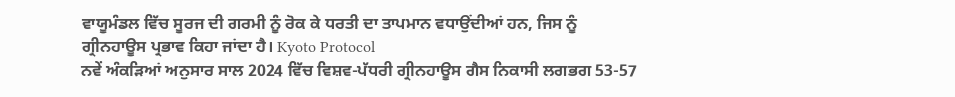ਵਾਯੂਮੰਡਲ ਵਿੱਚ ਸੂਰਜ ਦੀ ਗਰਮੀ ਨੂੰ ਰੋਕ ਕੇ ਧਰਤੀ ਦਾ ਤਾਪਮਾਨ ਵਧਾਉਂਦੀਆਂ ਹਨ, ਜਿਸ ਨੂੰ ਗ੍ਰੀਨਹਾਊਸ ਪ੍ਰਭਾਵ ਕਿਹਾ ਜਾਂਦਾ ਹੈ। Kyoto Protocol
ਨਵੇਂ ਅੰਕੜਿਆਂ ਅਨੁਸਾਰ ਸਾਲ 2024 ਵਿੱਚ ਵਿਸ਼ਵ-ਪੱਧਰੀ ਗ੍ਰੀਨਹਾਊਸ ਗੈਸ ਨਿਕਾਸੀ ਲਗਭਗ 53-57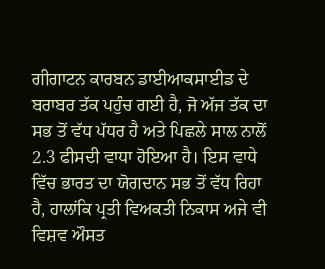ਗੀਗਾਟਨ ਕਾਰਬਨ ਡਾਈਆਕਸਾਈਡ ਦੇ ਬਰਾਬਰ ਤੱਕ ਪਹੁੰਚ ਗਈ ਹੈ, ਜੋ ਅੱਜ ਤੱਕ ਦਾ ਸਭ ਤੋਂ ਵੱਧ ਪੱਧਰ ਹੈ ਅਤੇ ਪਿਛਲੇ ਸਾਲ ਨਾਲੋਂ 2.3 ਫੀਸਦੀ ਵਾਧਾ ਹੋਇਆ ਹੈ। ਇਸ ਵਾਧੇ ਵਿੱਚ ਭਾਰਤ ਦਾ ਯੋਗਦਾਨ ਸਭ ਤੋਂ ਵੱਧ ਰਿਹਾ ਹੈ, ਹਾਲਾਂਕਿ ਪ੍ਰਤੀ ਵਿਅਕਤੀ ਨਿਕਾਸ ਅਜੇ ਵੀ ਵਿਸ਼ਵ ਔਸਤ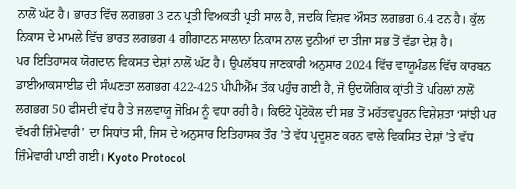ਨਾਲੋਂ ਘੱਟ ਹੈ। ਭਾਰਤ ਵਿੱਚ ਲਗਭਗ 3 ਟਨ ਪ੍ਰਤੀ ਵਿਅਕਤੀ ਪ੍ਰਤੀ ਸਾਲ ਹੈ, ਜਦਕਿ ਵਿਸ਼ਵ ਔਸਤ ਲਗਭਗ 6.4 ਟਨ ਹੈ। ਕੁੱਲ ਨਿਕਾਸ ਦੇ ਮਾਮਲੇ ਵਿੱਚ ਭਾਰਤ ਲਗਭਗ 4 ਗੀਗਾਟਨ ਸਾਲਾਨਾ ਨਿਕਾਸ ਨਾਲ ਦੁਨੀਆਂ ਦਾ ਤੀਜਾ ਸਭ ਤੋਂ ਵੱਡਾ ਦੇਸ਼ ਹੈ।
ਪਰ ਇਤਿਹਾਸਕ ਯੋਗਦਾਨ ਵਿਕਸਤ ਦੇਸ਼ਾਂ ਨਾਲੋਂ ਘੱਟ ਹੈ। ਉਪਲੱਬਧ ਜਾਣਕਾਰੀ ਅਨੁਸਾਰ 2024 ਵਿੱਚ ਵਾਯੂਮੰਡਲ ਵਿੱਚ ਕਾਰਬਨ ਡਾਈਆਕਸਾਈਡ ਦੀ ਸੰਘਣਤਾ ਲਗਭਗ 422-425 ਪੀਪੀਐੱਮ ਤੱਕ ਪਹੁੰਚ ਗਈ ਹੈ, ਜੋ ਉਦਯੋਗਿਕ ਕ੍ਰਾਂਤੀ ਤੋਂ ਪਹਿਲਾਂ ਨਾਲੋਂ ਲਗਭਗ 50 ਫੀਸਦੀ ਵੱਧ ਹੈ ਤੇ ਜਲਵਾਯੂ ਜੋਖ਼ਿਮ ਨੂੰ ਵਧਾ ਰਹੀ ਹੈ। ਕਿਓਟੋ ਪ੍ਰੋਟੋਕੋਲ ਦੀ ਸਭ ਤੋਂ ਮਹੱਤਵਪੂਰਨ ਵਿਸ਼ੇਸ਼ਤਾ ‘ਸਾਂਝੀ ਪਰ ਵੱਖਰੀ ਜ਼ਿੰਮੇਵਾਰੀ’ ਦਾ ਸਿਧਾਂਤ ਸੀ, ਜਿਸ ਦੇ ਅਨੁਸਾਰ ਇਤਿਹਾਸਕ ਤੌਰ ’ਤੇ ਵੱਧ ਪ੍ਰਦੂਸ਼ਣ ਕਰਨ ਵਾਲੇ ਵਿਕਸਿਤ ਦੇਸ਼ਾਂ ’ਤੇ ਵੱਧ ਜ਼ਿੰਮੇਵਾਰੀ ਪਾਈ ਗਈ। Kyoto Protocol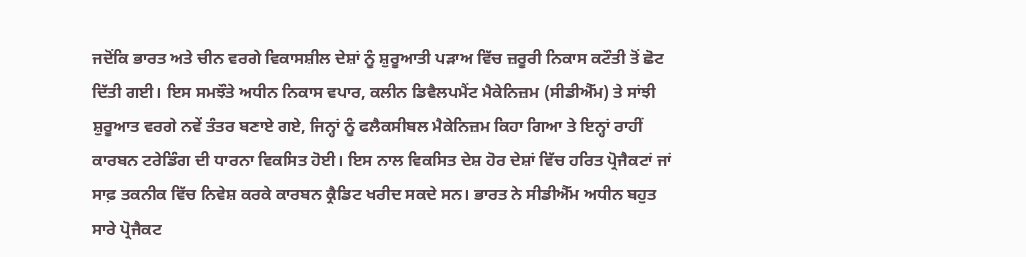ਜਦੋਂਕਿ ਭਾਰਤ ਅਤੇ ਚੀਨ ਵਰਗੇ ਵਿਕਾਸਸ਼ੀਲ ਦੇਸ਼ਾਂ ਨੂੰ ਸ਼ੁਰੂਆਤੀ ਪੜਾਅ ਵਿੱਚ ਜ਼ਰੂਰੀ ਨਿਕਾਸ ਕਟੌਤੀ ਤੋਂ ਛੋਟ ਦਿੱਤੀ ਗਈ। ਇਸ ਸਮਝੌਤੇ ਅਧੀਨ ਨਿਕਾਸ ਵਪਾਰ, ਕਲੀਨ ਡਿਵੈਲਪਮੈਂਟ ਮੈਕੇਨਿਜ਼ਮ (ਸੀਡੀਐੱਮ) ਤੇ ਸਾਂਝੀ ਸ਼ੁਰੂਆਤ ਵਰਗੇ ਨਵੇਂ ਤੰਤਰ ਬਣਾਏ ਗਏ, ਜਿਨ੍ਹਾਂ ਨੂੰ ਫਲੈਕਸੀਬਲ ਮੈਕੇਨਿਜ਼ਮ ਕਿਹਾ ਗਿਆ ਤੇ ਇਨ੍ਹਾਂ ਰਾਹੀਂ ਕਾਰਬਨ ਟਰੇਡਿੰਗ ਦੀ ਧਾਰਨਾ ਵਿਕਸਿਤ ਹੋਈ। ਇਸ ਨਾਲ ਵਿਕਸਿਤ ਦੇਸ਼ ਹੋਰ ਦੇਸ਼ਾਂ ਵਿੱਚ ਹਰਿਤ ਪ੍ਰੋਜੈਕਟਾਂ ਜਾਂ ਸਾਫ਼ ਤਕਨੀਕ ਵਿੱਚ ਨਿਵੇਸ਼ ਕਰਕੇ ਕਾਰਬਨ ਕ੍ਰੈਡਿਟ ਖਰੀਦ ਸਕਦੇ ਸਨ। ਭਾਰਤ ਨੇ ਸੀਡੀਐੱਮ ਅਧੀਨ ਬਹੁਤ ਸਾਰੇ ਪ੍ਰੋਜੈਕਟ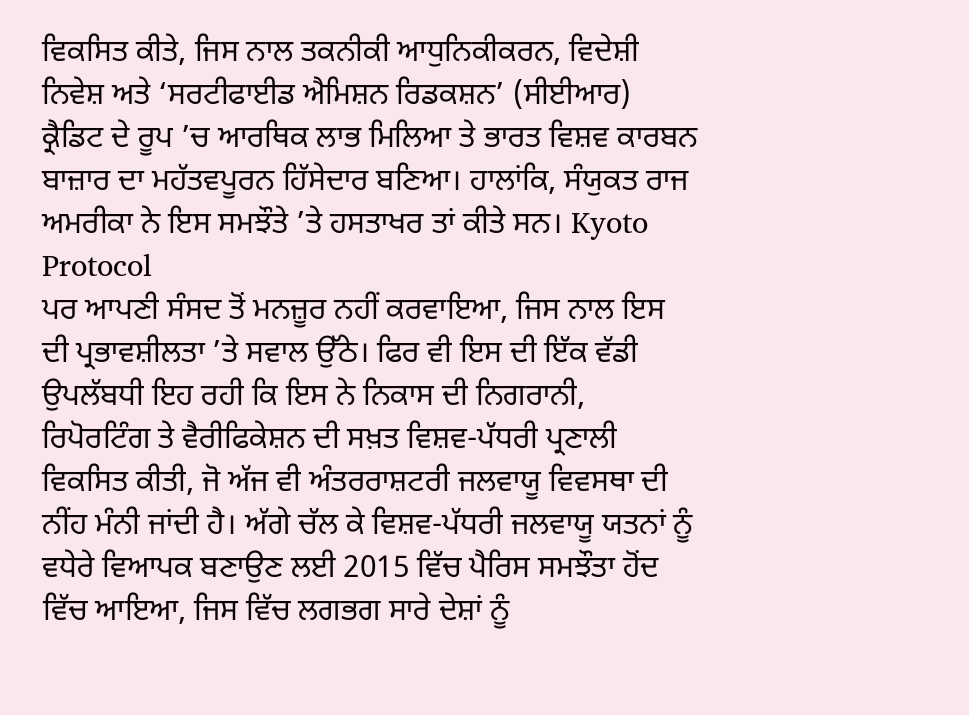ਵਿਕਸਿਤ ਕੀਤੇ, ਜਿਸ ਨਾਲ ਤਕਨੀਕੀ ਆਧੁਨਿਕੀਕਰਨ, ਵਿਦੇਸ਼ੀ ਨਿਵੇਸ਼ ਅਤੇ ‘ਸਰਟੀਫਾਈਡ ਐਮਿਸ਼ਨ ਰਿਡਕਸ਼ਨ’ (ਸੀਈਆਰ) ਕ੍ਰੈਡਿਟ ਦੇ ਰੂਪ ’ਚ ਆਰਥਿਕ ਲਾਭ ਮਿਲਿਆ ਤੇ ਭਾਰਤ ਵਿਸ਼ਵ ਕਾਰਬਨ ਬਾਜ਼ਾਰ ਦਾ ਮਹੱਤਵਪੂਰਨ ਹਿੱਸੇਦਾਰ ਬਣਿਆ। ਹਾਲਾਂਕਿ, ਸੰਯੁਕਤ ਰਾਜ ਅਮਰੀਕਾ ਨੇ ਇਸ ਸਮਝੌਤੇ ’ਤੇ ਹਸਤਾਖਰ ਤਾਂ ਕੀਤੇ ਸਨ। Kyoto Protocol
ਪਰ ਆਪਣੀ ਸੰਸਦ ਤੋਂ ਮਨਜ਼ੂਰ ਨਹੀਂ ਕਰਵਾਇਆ, ਜਿਸ ਨਾਲ ਇਸ ਦੀ ਪ੍ਰਭਾਵਸ਼ੀਲਤਾ ’ਤੇ ਸਵਾਲ ਉੱਠੇ। ਫਿਰ ਵੀ ਇਸ ਦੀ ਇੱਕ ਵੱਡੀ ਉਪਲੱਬਧੀ ਇਹ ਰਹੀ ਕਿ ਇਸ ਨੇ ਨਿਕਾਸ ਦੀ ਨਿਗਰਾਨੀ, ਰਿਪੋਰਟਿੰਗ ਤੇ ਵੈਰੀਫਿਕੇਸ਼ਨ ਦੀ ਸਖ਼ਤ ਵਿਸ਼ਵ-ਪੱਧਰੀ ਪ੍ਰਣਾਲੀ ਵਿਕਸਿਤ ਕੀਤੀ, ਜੋ ਅੱਜ ਵੀ ਅੰਤਰਰਾਸ਼ਟਰੀ ਜਲਵਾਯੂ ਵਿਵਸਥਾ ਦੀ ਨੀਂਹ ਮੰਨੀ ਜਾਂਦੀ ਹੈ। ਅੱਗੇ ਚੱਲ ਕੇ ਵਿਸ਼ਵ-ਪੱਧਰੀ ਜਲਵਾਯੂ ਯਤਨਾਂ ਨੂੰ ਵਧੇਰੇ ਵਿਆਪਕ ਬਣਾਉਣ ਲਈ 2015 ਵਿੱਚ ਪੈਰਿਸ ਸਮਝੌਤਾ ਹੋਂਦ ਵਿੱਚ ਆਇਆ, ਜਿਸ ਵਿੱਚ ਲਗਭਗ ਸਾਰੇ ਦੇਸ਼ਾਂ ਨੂੰ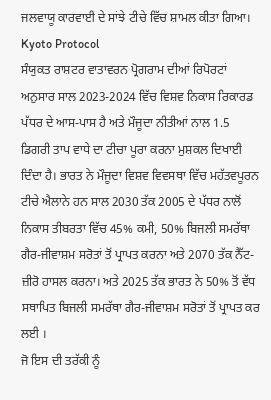ਜਲਵਾਯੂ ਕਾਰਵਾਈ ਦੇ ਸਾਂਝੇ ਟੀਚੇ ਵਿੱਚ ਸ਼ਾਮਲ ਕੀਤਾ ਗਿਆ। Kyoto Protocol
ਸੰਯੁਕਤ ਰਾਸ਼ਟਰ ਵਾਤਾਵਰਨ ਪ੍ਰੋਗਰਾਮ ਦੀਆਂ ਰਿਪੋਰਟਾਂ ਅਨੁਸਾਰ ਸਾਲ 2023-2024 ਵਿੱਚ ਵਿਸ਼ਵ ਨਿਕਾਸ ਰਿਕਾਰਡ ਪੱਧਰ ਦੇ ਆਸ-ਪਾਸ ਹੈ ਅਤੇ ਮੌਜੂਦਾ ਨੀਤੀਆਂ ਨਾਲ 1.5 ਡਿਗਰੀ ਤਾਪ ਵਾਧੇ ਦਾ ਟੀਚਾ ਪੂਰਾ ਕਰਨਾ ਮੁਸ਼ਕਲ ਦਿਖਾਈ ਦਿੰਦਾ ਹੈ। ਭਾਰਤ ਨੇ ਮੌਜੂਦਾ ਵਿਸ਼ਵ ਵਿਵਸਥਾ ਵਿੱਚ ਮਹੱਤਵਪੂਰਨ ਟੀਚੇ ਐਲਾਨੇ ਹਨ ਸਾਲ 2030 ਤੱਕ 2005 ਦੇ ਪੱਧਰ ਨਾਲੋਂ ਨਿਕਾਸ ਤੀਬਰਤਾ ਵਿੱਚ 45% ਕਮੀ, 50% ਬਿਜਲੀ ਸਮਰੱਥਾ ਗੈਰ-ਜੀਵਾਸ਼ਮ ਸਰੋਤਾਂ ਤੋਂ ਪ੍ਰਾਪਤ ਕਰਨਾ ਅਤੇ 2070 ਤੱਕ ਨੈੱਟ-ਜ਼ੀਰੋ ਹਾਸਲ ਕਰਨਾ। ਅਤੇ 2025 ਤੱਕ ਭਾਰਤ ਨੇ 50% ਤੋਂ ਵੱਧ ਸਥਾਪਿਤ ਬਿਜਲੀ ਸਮਰੱਥਾ ਗੈਰ-ਜੀਵਾਸ਼ਮ ਸਰੋਤਾਂ ਤੋਂ ਪ੍ਰਾਪਤ ਕਰ ਲਈ ।
ਜੋ ਇਸ ਦੀ ਤਰੱਕੀ ਨੂੰ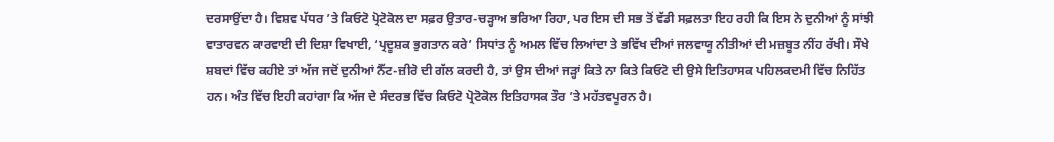ਦਰਸਾਉਂਦਾ ਹੈ। ਵਿਸ਼ਵ ਪੱਧਰ ’ਤੇ ਕਿਓਟੋ ਪ੍ਰੋਟੋਕੋਲ ਦਾ ਸਫ਼ਰ ਉਤਾਰ-ਚੜ੍ਹਾਅ ਭਰਿਆ ਰਿਹਾ, ਪਰ ਇਸ ਦੀ ਸਭ ਤੋਂ ਵੱਡੀ ਸਫ਼ਲਤਾ ਇਹ ਰਹੀ ਕਿ ਇਸ ਨੇ ਦੁਨੀਆਂ ਨੂੰ ਸਾਂਝੀ ਵਾਤਾਰਵਨ ਕਾਰਵਾਈ ਦੀ ਦਿਸ਼ਾ ਵਿਖਾਈ, ‘ਪ੍ਰਦੂਸ਼ਕ ਭੁਗਤਾਨ ਕਰੇ’ ਸਿਧਾਂਤ ਨੂੰ ਅਮਲ ਵਿੱਚ ਲਿਆਂਦਾ ਤੇ ਭਵਿੱਖ ਦੀਆਂ ਜਲਵਾਯੂ ਨੀਤੀਆਂ ਦੀ ਮਜ਼ਬੂਤ ਨੀਂਹ ਰੱਖੀ। ਸੌਖੇ ਸ਼ਬਦਾਂ ਵਿੱਚ ਕਹੀਏ ਤਾਂ ਅੱਜ ਜਦੋਂ ਦੁਨੀਆਂ ਨੈੱਟ-ਜ਼ੀਰੋ ਦੀ ਗੱਲ ਕਰਦੀ ਹੈ, ਤਾਂ ਉਸ ਦੀਆਂ ਜੜ੍ਹਾਂ ਕਿਤੇ ਨਾ ਕਿਤੇ ਕਿਓਟੋ ਦੀ ਉਸੇ ਇਤਿਹਾਸਕ ਪਹਿਲਕਦਮੀ ਵਿੱਚ ਨਿਹਿੱਤ ਹਨ। ਅੰਤ ਵਿੱਚ ਇਹੀ ਕਹਾਂਗਾ ਕਿ ਅੱਜ ਦੇ ਸੰਦਰਭ ਵਿੱਚ ਕਿਓਟੋ ਪ੍ਰੋਟੋਕੋਲ ਇਤਿਹਾਸਕ ਤੌਰ ’ਤੇ ਮਹੱਤਵਪੂਰਨ ਹੈ।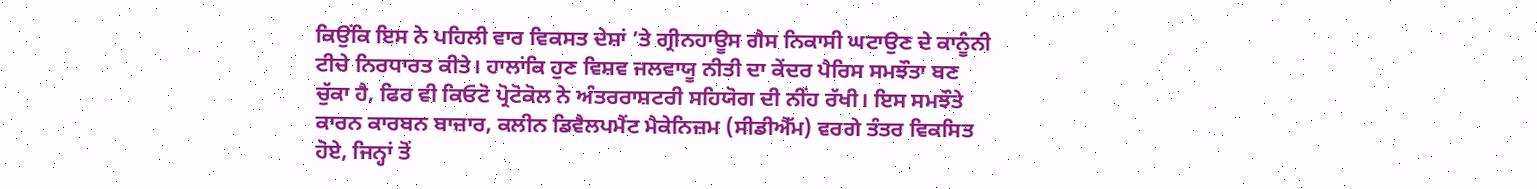ਕਿਉਂਕਿ ਇਸ ਨੇ ਪਹਿਲੀ ਵਾਰ ਵਿਕਸਤ ਦੇਸ਼ਾਂ ’ਤੇ ਗ੍ਰੀਨਹਾਊਸ ਗੈਸ ਨਿਕਾਸੀ ਘਟਾਉਣ ਦੇ ਕਾਨੂੰਨੀ ਟੀਚੇ ਨਿਰਧਾਰਤ ਕੀਤੇ। ਹਾਲਾਂਕਿ ਹੁਣ ਵਿਸ਼ਵ ਜਲਵਾਯੂ ਨੀਤੀ ਦਾ ਕੇਂਦਰ ਪੈਰਿਸ ਸਮਝੌਤਾ ਬਣ ਚੁੱਕਾ ਹੈ, ਫਿਰ ਵੀ ਕਿਓਟੋ ਪ੍ਰੋਟੋਕੋਲ ਨੇ ਅੰਤਰਰਾਸ਼ਟਰੀ ਸਹਿਯੋਗ ਦੀ ਨੀਂਹ ਰੱਖੀ। ਇਸ ਸਮਝੌਤੇ ਕਾਰਨ ਕਾਰਬਨ ਬਾਜ਼ਾਰ, ਕਲੀਨ ਡਿਵੈਲਪਮੈਂਟ ਮੈਕੇਨਿਜ਼ਮ (ਸੀਡੀਐੱਮ) ਵਰਗੇ ਤੰਤਰ ਵਿਕਸਿਤ ਹੋਏ, ਜਿਨ੍ਹਾਂ ਤੋਂ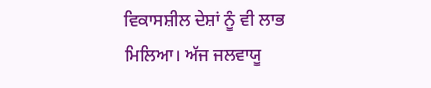ਵਿਕਾਸਸ਼ੀਲ ਦੇਸ਼ਾਂ ਨੂੰ ਵੀ ਲਾਭ ਮਿਲਿਆ। ਅੱਜ ਜਲਵਾਯੂ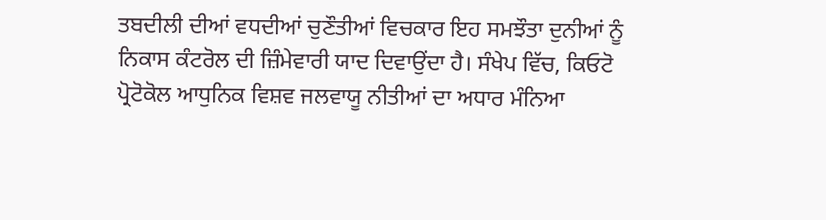ਤਬਦੀਲੀ ਦੀਆਂ ਵਧਦੀਆਂ ਚੁਣੌਤੀਆਂ ਵਿਚਕਾਰ ਇਹ ਸਮਝੌਤਾ ਦੁਨੀਆਂ ਨੂੰ ਨਿਕਾਸ ਕੰਟਰੋਲ ਦੀ ਜ਼ਿੰਮੇਵਾਰੀ ਯਾਦ ਦਿਵਾਉਂਦਾ ਹੈ। ਸੰਖੇਪ ਵਿੱਚ, ਕਿਓਟੋ ਪ੍ਰੋਟੋਕੋਲ ਆਧੁਨਿਕ ਵਿਸ਼ਵ ਜਲਵਾਯੂ ਨੀਤੀਆਂ ਦਾ ਅਧਾਰ ਮੰਨਿਆ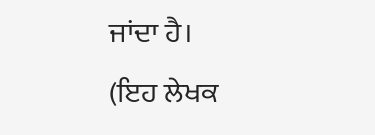ਜਾਂਦਾ ਹੈ।
(ਇਹ ਲੇਖਕ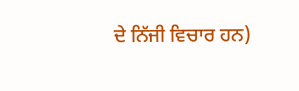ਦੇ ਨਿੱਜੀ ਵਿਚਾਰ ਹਨ)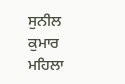ਸੁਨੀਲ ਕੁਮਾਰ ਮਹਿਲਾ